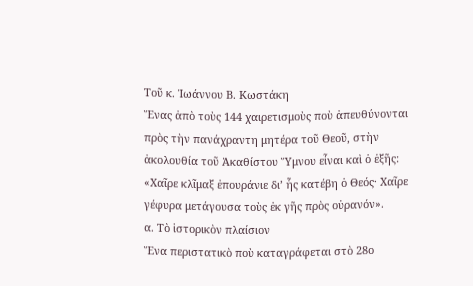Τοῦ κ. Ἰωάννου Β. Κωστάκη
Ἕνας ἀπὸ τοὺς 144 χαιρετισμοὺς ποὺ ἀπευθύνονται πρὸς τὴν πανάχραντη μητέρα τοῦ Θεοῦ, στὴν ἀκολουθία τοῦ Ἀκαθίστου Ὕμνου εἶναι καὶ ὁ ἑξῆς:
«Χαῖρε κλῖμαξ ἐπουράνιε δι’ ἧς κατέβη ὁ Θεός· Χαῖρε γέφυρα μετάγουσα τοὺς ἐκ γῆς πρὸς οὐρανόν».
α. Τὸ ἱστορικὸν πλαίσιον
Ἕνα περιστατικὸ ποὺ καταγράφεται στὸ 28ο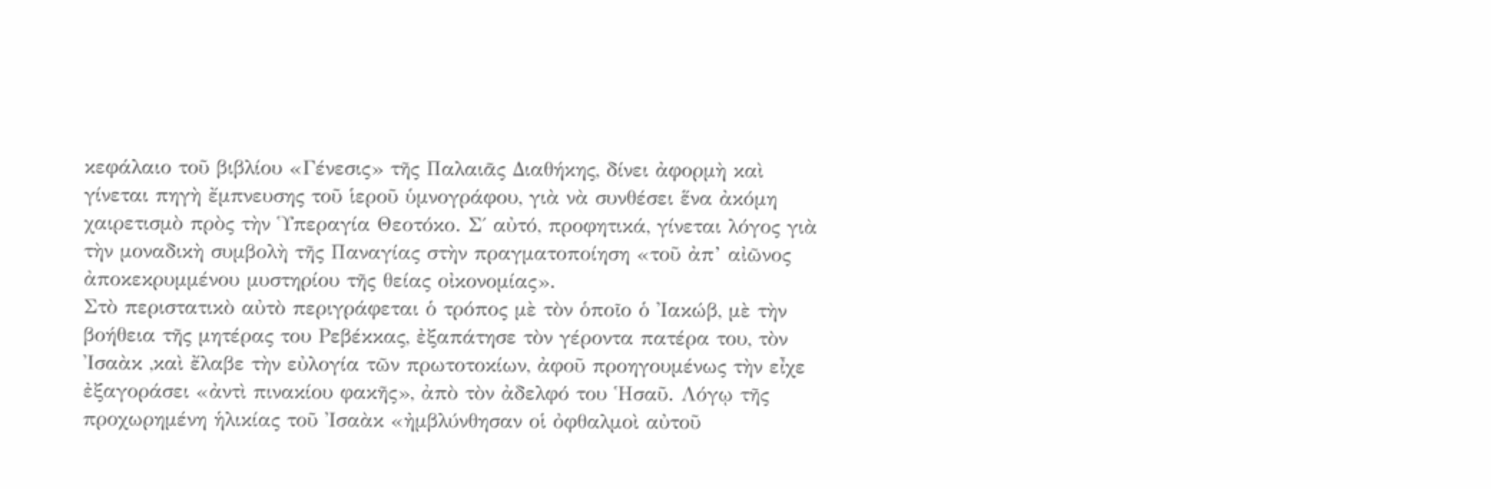κεφάλαιο τοῦ βιβλίου «Γένεσις» τῆς Παλαιᾶς Διαθήκης, δίνει ἀφορμὴ καὶ γίνεται πηγὴ ἔμπνευσης τοῦ ἱεροῦ ὑμνογράφου, γιὰ νὰ συνθέσει ἕνα ἀκόμη χαιρετισμὸ πρὸς τὴν Ὑπεραγία Θεοτόκο. Σ΄ αὐτό, προφητικά, γίνεται λόγος γιὰ τὴν μοναδικὴ συμβολὴ τῆς Παναγίας στὴν πραγματοποίηση «τοῦ ἀπ’ αἰῶνος ἀποκεκρυμμένου μυστηρίου τῆς θείας οἰκονομίας».
Στὸ περιστατικὸ αὐτὸ περιγράφεται ὁ τρόπος μὲ τὸν ὁποῖο ὁ Ἰακώβ, μὲ τὴν βοήθεια τῆς μητέρας του Ρεβέκκας, ἐξαπάτησε τὸν γέροντα πατέρα του, τὸν Ἰσαὰκ ,καὶ ἔλαβε τὴν εὐλογία τῶν πρωτοτοκίων, ἀφοῦ προηγουμένως τὴν εἶχε ἐξαγοράσει «ἀντὶ πινακίου φακῆς», ἀπὸ τὸν ἀδελφό του Ἡσαῦ. Λόγῳ τῆς προχωρημένη ἡλικίας τοῦ Ἰσαὰκ «ἠμβλύνθησαν οἱ ὀφθαλμοὶ αὐτοῦ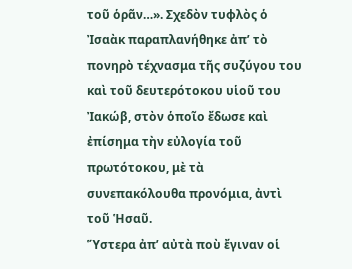τοῦ ὁρᾶν…». Σχεδὸν τυφλὸς ὁ Ἰσαὰκ παραπλανήθηκε ἀπ’ τὸ πονηρὸ τέχνασμα τῆς συζύγου του καὶ τοῦ δευτερότοκου υἱοῦ του Ἰακώβ, στὸν ὁποῖο ἔδωσε καὶ ἐπίσημα τὴν εὐλογία τοῦ πρωτότοκου, μὲ τὰ συνεπακόλουθα προνόμια, ἀντὶ τοῦ Ἡσαῦ.
Ὕστερα ἀπ’ αὐτὰ ποὺ ἔγιναν οἱ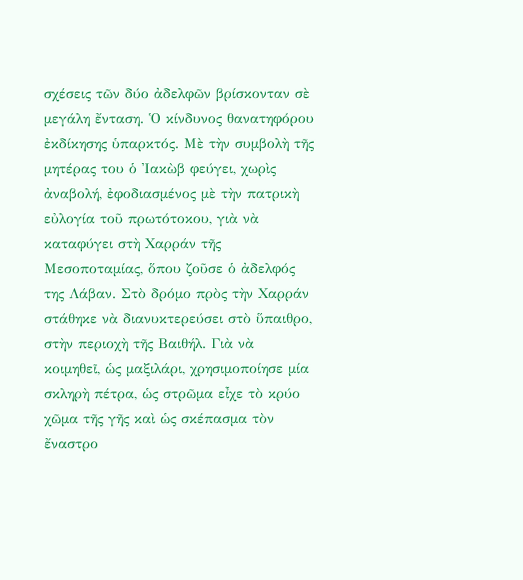σχέσεις τῶν δύο ἀδελφῶν βρίσκονταν σὲ μεγάλη ἔνταση. Ὁ κίνδυνος θανατηφόρου ἐκδίκησης ὑπαρκτός. Μὲ τὴν συμβολὴ τῆς μητέρας του ὁ Ἰακὼβ φεύγει, χωρὶς ἀναβολή, ἐφοδιασμένος μὲ τὴν πατρικὴ εὐλογία τοῦ πρωτότοκου, γιὰ νὰ καταφύγει στὴ Χαρράν τῆς Μεσοποταμίας, ὅπου ζοῦσε ὁ ἀδελφός της Λάβαν. Στὸ δρόμο πρὸς τὴν Χαρράν στάθηκε νὰ διανυκτερεύσει στὸ ὕπαιθρο, στὴν περιοχὴ τῆς Βαιθήλ. Γιὰ νὰ κοιμηθεῖ, ὡς μαξιλάρι, χρησιμοποίησε μία σκληρὴ πέτρα, ὡς στρῶμα εἶχε τὸ κρύο χῶμα τῆς γῆς καὶ ὡς σκέπασμα τὸν ἔναστρο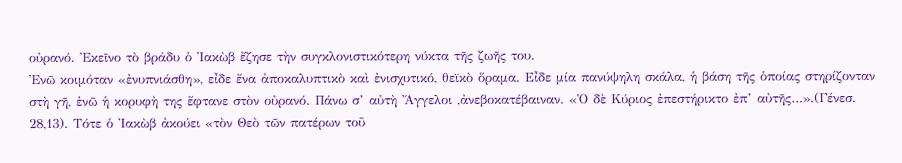οὐρανό. Ἐκεῖνο τὸ βράδυ ὁ Ἰακὼβ ἔζησε τὴν συγκλονιστικότερη νύκτα τῆς ζωῆς του.
Ἐνῶ κοιμόταν «ἐνυπνιάσθη», εἶδε ἕνα ἀποκαλυπτικὸ καὶ ἐνισχυτικό, θεϊκὸ ὅραμα. Εἶδε μία πανύψηλη σκάλα, ἡ βάση τῆς ὁποίας στηρίζονταν στὴ γῆ, ἐνῶ ἡ κορυφὴ της ἔφτανε στὸν οὐρανό. Πάνω σ’ αὐτὴ Ἄγγελοι ,ἀνεβοκατέβαιναν. «Ὁ δὲ Κύριος ἐπεστήρικτο ἐπ’ αὐτῆς…».(Γένεσ. 28,13). Τότε ὁ Ἰακὼβ ἀκούει «τὸν Θεὸ τῶν πατέρων τοῦ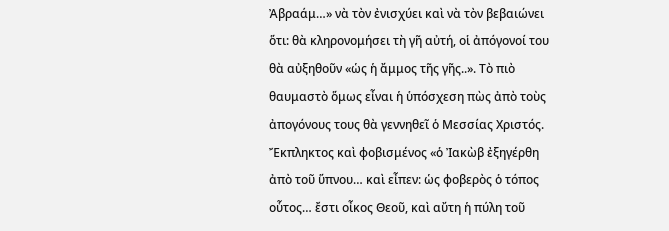Ἀβραάμ…» νὰ τὸν ἐνισχύει καὶ νὰ τὸν βεβαιώνει ὅτι: θὰ κληρονομήσει τὴ γῆ αὐτή, οἱ ἀπόγονοί του θὰ αὐξηθοῦν «ὡς ἡ ἄμμος τῆς γῆς..». Τὸ πιὸ θαυμαστὸ ὅμως εἶναι ἡ ὑπόσχεση πὼς ἀπὸ τοὺς ἀπογόνους τους θὰ γεννηθεῖ ὁ Μεσσίας Χριστός. Ἔκπληκτος καὶ φοβισμένος «ὁ Ἰακὼβ ἐξηγέρθη ἀπὸ τοῦ ὕπνου… καὶ εἶπεν: ὡς φοβερὸς ὁ τόπος οὗτος… ἔστι οἶκος Θεοῦ, καὶ αὔτη ἡ πύλη τοῦ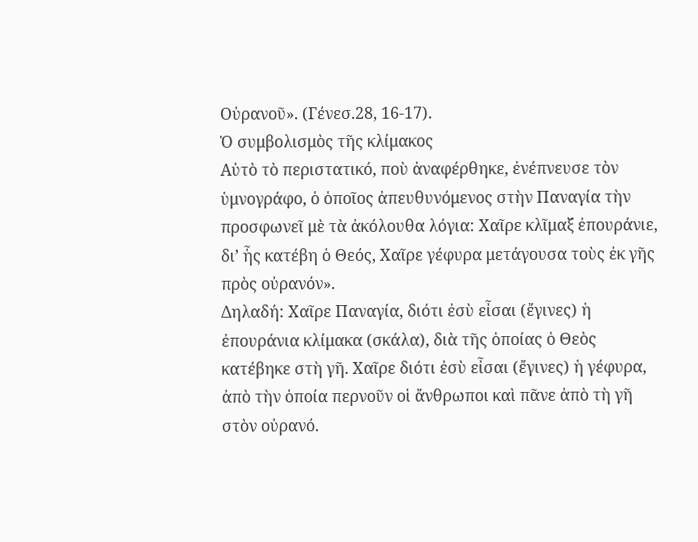Οὐρανοῦ». (Γένεσ.28, 16-17).
Ὁ συμβολισμὸς τῆς κλίμακος
Αὐτὸ τὸ περιστατικό, ποὺ ἀναφέρθηκε, ἐνέπνευσε τὸν ὑμνογράφο, ὁ ὁποῖος ἀπευθυνόμενος στὴν Παναγία τὴν προσφωνεῖ μὲ τὰ ἀκόλουθα λόγια: Χαῖρε κλῖμαξ ἐπουράνιε, δι’ ἧς κατέβη ὁ Θεός, Χαῖρε γέφυρα μετάγουσα τοὺς ἐκ γῆς πρὸς οὐρανόν».
Δηλαδή: Χαῖρε Παναγία, διότι ἐσὺ εἶσαι (ἔγινες) ἡ ἐπουράνια κλίμακα (σκάλα), διὰ τῆς ὁποίας ὁ Θεὸς κατέβηκε στὴ γῆ. Χαῖρε διότι ἐσὺ εἶσαι (ἔγινες) ἡ γέφυρα, ἀπὸ τὴν ὁποία περνοῦν οἱ ἄνθρωποι καὶ πᾶνε ἀπὸ τὴ γῆ στὸν οὐρανό.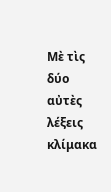Μὲ τὶς δύο αὐτὲς λέξεις κλίμακα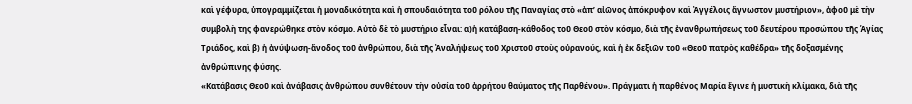καὶ γέφυρα, ὑπογραμμίζεται ἡ μοναδικότητα καὶ ἡ σπουδαιότητα τοῦ ρόλου τῆς Παναγίας στὸ «ἀπ’ αἰῶνος ἀπόκρυφον καὶ Ἀγγέλοις ἄγνωστον μυστήριον», ἀφοῦ μὲ τὴν συμβολὴ της φανερώθηκε στὸν κόσμο. Αὐτὸ δὲ τὸ μυστήριο εἶναι: α)ἡ κατάβαση-κάθοδος τοῦ Θεοῦ στὸν κόσμο, διὰ τῆς ἐνανθρωπήσεως τοῦ δευτέρου προσώπου τῆς Ἁγίας Τριάδος, καὶ β) ἡ ἀνύψωση-ἄνοδος τοῦ ἀνθρώπου, διὰ τῆς Ἀναλήψεως τοῦ Χριστοῦ στοὺς οὐρανούς, καὶ ἡ ἐκ δεξιῶν τοῦ «Θεοῦ πατρὸς καθέδρα» τῆς δοξασμένης ἀνθρώπινης φύσης.
«Κατάβασις Θεοῦ καὶ ἀνάβασις ἀνθρώπου συνθέτουν τὴν οὐσία τοῦ ἀρρήτου θαύματος τῆς Παρθένου». Πράγματι ἡ παρθένος Μαρία ἔγινε ἡ μυστικὴ κλίμακα, διὰ τῆς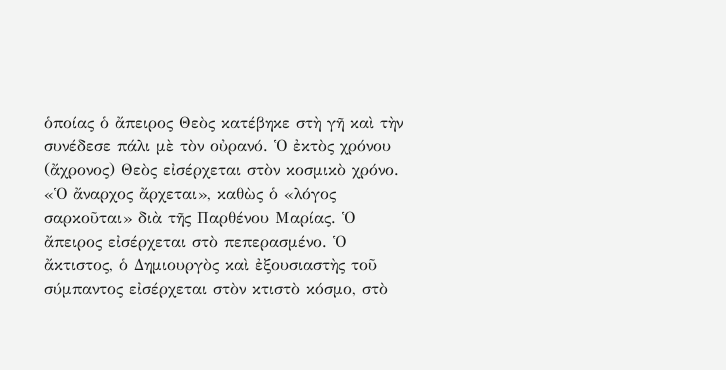ὁποίας ὁ ἄπειρος Θεὸς κατέβηκε στὴ γῆ καὶ τὴν συνέδεσε πάλι μὲ τὸν οὐρανό. Ὁ ἐκτὸς χρόνου (ἄχρονος) Θεὸς εἰσέρχεται στὸν κοσμικὸ χρόνο. «Ὁ ἄναρχος ἄρχεται», καθὼς ὁ «λόγος σαρκοῦται» διὰ τῆς Παρθένου Μαρίας. Ὁ ἄπειρος εἰσέρχεται στὸ πεπερασμένο. Ὁ ἄκτιστος, ὁ Δημιουργὸς καὶ ἐξουσιαστὴς τοῦ σύμπαντος εἰσέρχεται στὸν κτιστὸ κόσμο, στὸ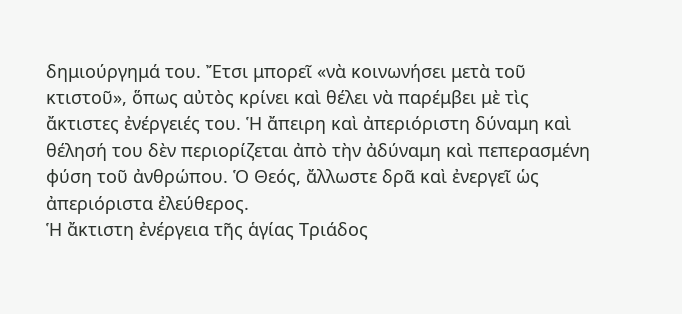δημιούργημά του. Ἔτσι μπορεῖ «νὰ κοινωνήσει μετὰ τοῦ κτιστοῦ», ὅπως αὐτὸς κρίνει καὶ θέλει νὰ παρέμβει μὲ τὶς ἄκτιστες ἐνέργειές του. Ἡ ἄπειρη καὶ ἀπεριόριστη δύναμη καὶ θέλησή του δὲν περιορίζεται ἀπὸ τὴν ἀδύναμη καὶ πεπερασμένη φύση τοῦ ἀνθρώπου. Ὁ Θεός, ἄλλωστε δρᾶ καὶ ἐνεργεῖ ὡς ἀπεριόριστα ἐλεύθερος.
Ἡ ἄκτιστη ἐνέργεια τῆς ἁγίας Τριάδος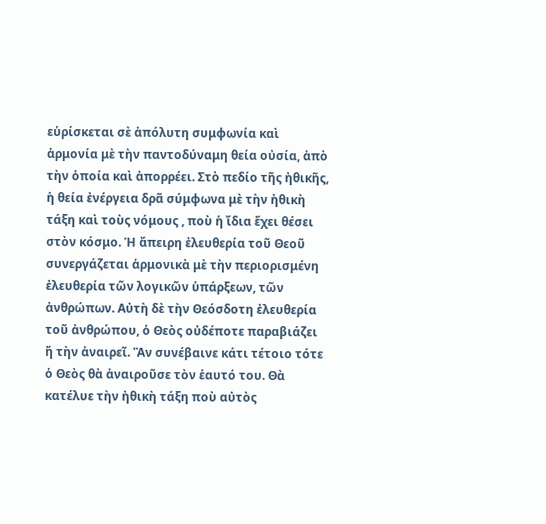εὑρίσκεται σὲ ἀπόλυτη συμφωνία καὶ ἁρμονία μὲ τὴν παντοδύναμη θεία οὐσία, ἀπὸ τὴν ὁποία καὶ ἀπορρέει. Στὸ πεδίο τῆς ἠθικῆς, ἡ θεία ἐνέργεια δρᾶ σύμφωνα μὲ τὴν ἠθικὴ τάξη καὶ τοὺς νόμους , ποὺ ἡ ἴδια ἔχει θέσει στὸν κόσμο. Ἡ ἄπειρη ἐλευθερία τοῦ Θεοῦ συνεργάζεται ἁρμονικὰ μὲ τὴν περιορισμένη ἐλευθερία τῶν λογικῶν ὑπάρξεων, τῶν ἀνθρώπων. Αὐτὴ δὲ τὴν Θεόσδοτη ἐλευθερία τοῦ ἀνθρώπου, ὁ Θεὸς οὐδέποτε παραβιάζει ἤ τὴν ἀναιρεῖ. Ἂν συνέβαινε κάτι τέτοιο τότε ὁ Θεὸς θὰ ἀναιροῦσε τὸν ἑαυτό του. Θὰ κατέλυε τὴν ἠθικὴ τάξη ποὺ αὐτὸς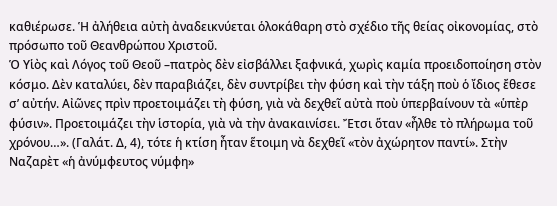καθιέρωσε. Ἡ ἀλήθεια αὐτὴ ἀναδεικνύεται ὁλοκάθαρη στὸ σχέδιο τῆς θείας οἰκονομίας, στὸ πρόσωπο τοῦ Θεανθρώπου Χριστοῦ.
Ὁ Υἱὸς καὶ Λόγος τοῦ Θεοῦ –πατρὸς δὲν εἰσβάλλει ξαφνικά, χωρὶς καμία προειδοποίηση στὸν κόσμο. Δὲν καταλύει, δὲν παραβιάζει, δὲν συντρίβει τὴν φύση καὶ τὴν τάξη ποὺ ὁ ἴδιος ἔθεσε σ’ αὐτήν. Αἰῶνες πρὶν προετοιμάζει τὴ φύση, γιὰ νὰ δεχθεῖ αὐτὰ ποὺ ὑπερβαίνουν τὰ «ὑπὲρ φύσιν». Προετοιμάζει τὴν ἱστορία, γιὰ νὰ τὴν ἀνακαινίσει. Ἔτσι ὅταν «ἦλθε τὸ πλήρωμα τοῦ χρόνου…». (Γαλάτ. Δ, 4), τότε ἡ κτίση ἦταν ἕτοιμη νὰ δεχθεῖ «τὸν ἀχώρητον παντί». Στὴν Ναζαρὲτ «ἡ ἀνύμφευτος νύμφη»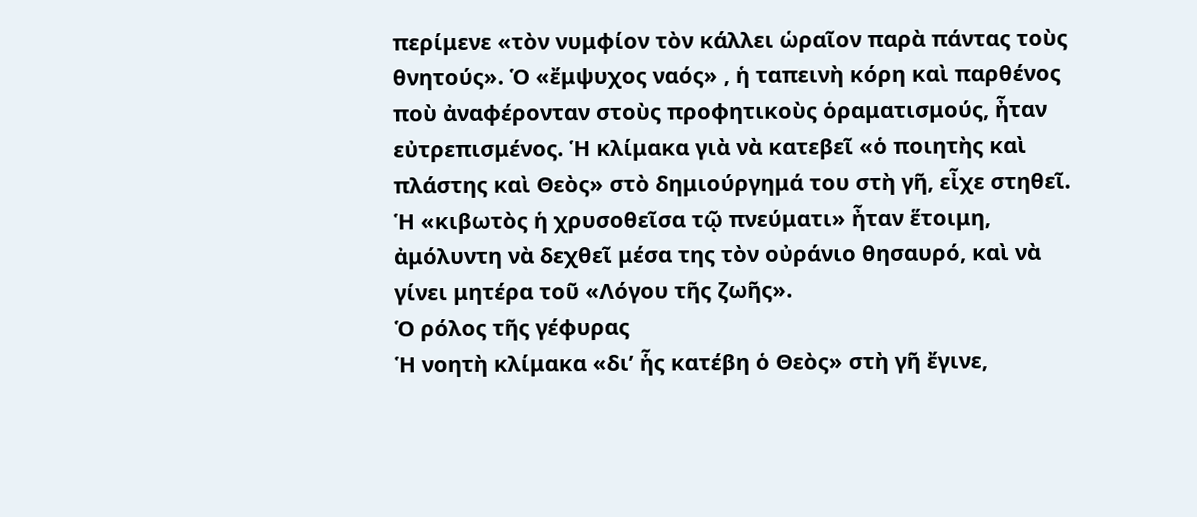περίμενε «τὸν νυμφίον τὸν κάλλει ὡραῖον παρὰ πάντας τοὺς θνητούς». Ὁ «ἔμψυχος ναός» , ἡ ταπεινὴ κόρη καὶ παρθένος ποὺ ἀναφέρονταν στοὺς προφητικοὺς ὁραματισμούς, ἦταν εὐτρεπισμένος. Ἡ κλίμακα γιὰ νὰ κατεβεῖ «ὁ ποιητὴς καὶ πλάστης καὶ Θεὸς» στὸ δημιούργημά του στὴ γῆ, εἶχε στηθεῖ. Ἡ «κιβωτὸς ἡ χρυσοθεῖσα τῷ πνεύματι» ἦταν ἕτοιμη, ἀμόλυντη νὰ δεχθεῖ μέσα της τὸν οὐράνιο θησαυρό, καὶ νὰ γίνει μητέρα τοῦ «Λόγου τῆς ζωῆς».
Ὁ ρόλος τῆς γέφυρας
Ἡ νοητὴ κλίμακα «δι’ ἧς κατέβη ὁ Θεὸς» στὴ γῆ ἔγινε,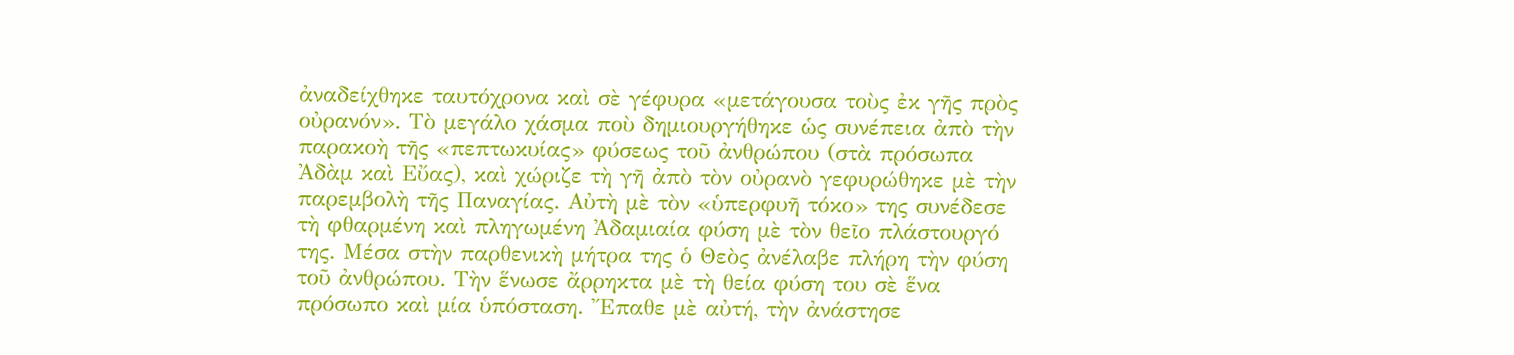ἀναδείχθηκε ταυτόχρονα καὶ σὲ γέφυρα «μετάγουσα τοὺς ἐκ γῆς πρὸς οὐρανόν». Τὸ μεγάλο χάσμα ποὺ δημιουργήθηκε ὡς συνέπεια ἀπὸ τὴν παρακοὴ τῆς «πεπτωκυίας» φύσεως τοῦ ἀνθρώπου (στὰ πρόσωπα Ἀδὰμ καὶ Εὔας), καὶ χώριζε τὴ γῆ ἀπὸ τὸν οὐρανὸ γεφυρώθηκε μὲ τὴν παρεμβολὴ τῆς Παναγίας. Αὐτὴ μὲ τὸν «ὑπερφυῆ τόκο» της συνέδεσε τὴ φθαρμένη καὶ πληγωμένη Ἀδαμιαία φύση μὲ τὸν θεῖο πλάστουργό της. Μέσα στὴν παρθενικὴ μήτρα της ὁ Θεὸς ἀνέλαβε πλήρη τὴν φύση τοῦ ἀνθρώπου. Τὴν ἕνωσε ἄρρηκτα μὲ τὴ θεία φύση του σὲ ἕνα πρόσωπο καὶ μία ὑπόσταση. Ἔπαθε μὲ αὐτή, τὴν ἀνάστησε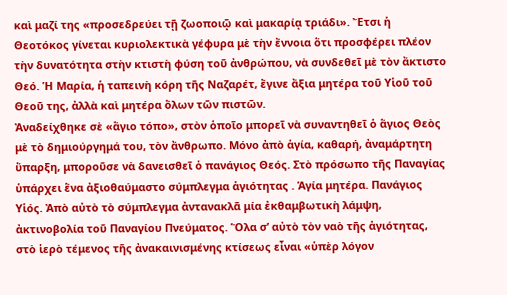καὶ μαζί της «προσεδρεύει τῇ ζωοποιῷ καὶ μακαρίᾳ τριάδι». Ἔτσι ἡ Θεοτόκος γίνεται κυριολεκτικὰ γέφυρα μὲ τὴν ἔννοια ὅτι προσφέρει πλέον τὴν δυνατότητα στὴν κτιστὴ φύση τοῦ ἀνθρώπου, νὰ συνδεθεῖ μὲ τὸν ἄκτιστο Θεό. Ἡ Μαρία, ἡ ταπεινὴ κόρη τῆς Ναζαρέτ, ἔγινε ἄξια μητέρα τοῦ Υἱοῦ τοῦ Θεοῦ της, ἀλλὰ καὶ μητέρα ὅλων τῶν πιστῶν.
Ἀναδείχθηκε σὲ «ἅγιο τόπο», στὸν ὁποῖο μπορεῖ νὰ συναντηθεῖ ὁ ἅγιος Θεὸς μὲ τὸ δημιούργημά του, τὸν ἄνθρωπο. Μόνο ἀπὸ ἁγία, καθαρή, ἀναμάρτητη ὕπαρξη, μποροῦσε νὰ δανεισθεῖ ὁ πανάγιος Θεός. Στὸ πρόσωπο τῆς Παναγίας ὑπάρχει ἕνα ἀξιοθαύμαστο σύμπλεγμα ἁγιότητας . Ἁγία μητέρα. Πανάγιος Υἱός. Ἀπὸ αὐτὸ τὸ σύμπλεγμα ἀντανακλᾶ μία ἐκθαμβωτικὴ λάμψη, ἀκτινοβολία τοῦ Παναγίου Πνεύματος. Ὅλα σ’ αὐτὸ τὸν ναὸ τῆς ἁγιότητας, στὸ ἱερὸ τέμενος τῆς ἀνακαινισμένης κτίσεως εἶναι «ὑπὲρ λόγον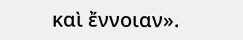καὶ ἔννοιαν».